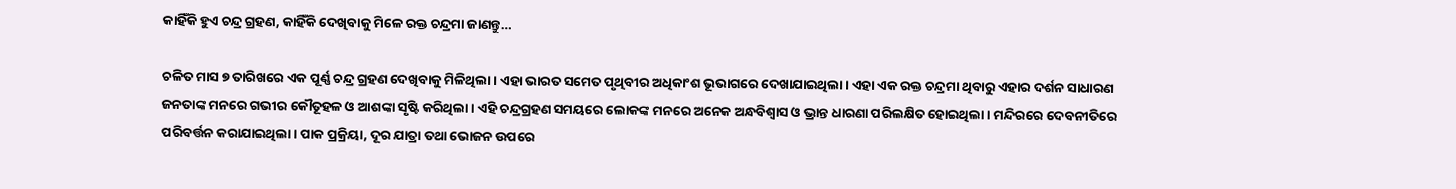କାହିଁକି ହୁଏ ଚନ୍ଦ୍ର ଗ୍ରହଣ, କାହିଁକି ଦେଖିବାକୁ ମିଳେ ରକ୍ତ ଚନ୍ଦ୍ରମା ଜାଣନ୍ତୁ…

ଚଳିତ ମାସ ୭ ତାରିଖରେ ଏକ ପୂର୍ଣ୍ଣ ଚନ୍ଦ୍ର ଗ୍ରହଣ ଦେଖିବାକୁ ମିଳିଥିଲା। ଏହା ଭାରତ ସମେତ ପୃଥିବୀର ଅଧିକାଂଶ ଭୂଭାଗରେ ଦେଖାଯାଇଥିଲା। ଏହା ଏକ ରକ୍ତ ଚନ୍ଦ୍ରମା ଥିବାରୁ ଏହାର ଦର୍ଶନ ସାଧାରଣ ଜନତାଙ୍କ ମନରେ ଗଭୀର କୌତୂହଳ ଓ ଆଶଙ୍କା ସୃଷ୍ଟି କରିଥିଲା। ଏହି ଚନ୍ଦ୍ରଗ୍ରହଣ ସମୟରେ ଲୋକଙ୍କ ମନରେ ଅନେକ ଅନ୍ଧବିଶ୍ୱାସ ଓ ଭ୍ରାନ୍ତ ଧାରଣା ପରିଲକ୍ଷିତ ହୋଇଥିଲା। ମନ୍ଦିରରେ ଦେବନୀତିରେ ପରିବର୍ତ୍ତନ କରାଯାଇଥିଲା। ପାକ ପ୍ରକ୍ରିୟା, ଦୂର ଯାତ୍ରା ତଥା ଭୋଜନ ଉପରେ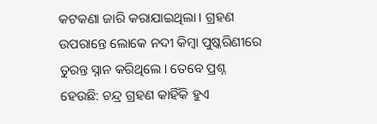କଟକଣା ଜାରି କରାଯାଇଥିଲା। ଗ୍ରହଣ ଉପରାନ୍ତେ ଲୋକେ ନଦୀ କିମ୍ବା ପୁଷ୍କରିଣୀରେ ତୁରନ୍ତ ସ୍ନାନ କରିଥିଲେ। ତେବେ ପ୍ରଶ୍ନ ହେଉଛି: ଚନ୍ଦ୍ର ଗ୍ରହଣ କାହିଁକି ହୁଏ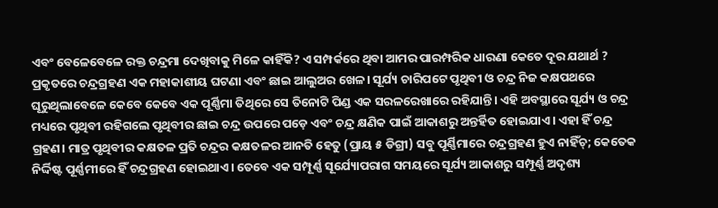ଏବଂ ବେଳେବେଳେ ରକ୍ତ ଚନ୍ଦ୍ରମା ଦେଖିବାକୁ ମିଳେ କାହିଁକି? ଏ ସମ୍ପର୍କରେ ଥିବା ଆମର ପାରମ୍ପରିକ ଧାରଣା କେତେ ଦୂର ଯଥାର୍ଥ ?
ପ୍ରକୃତରେ ଚନ୍ଦ୍ରଗ୍ରହଣ ଏକ ମହାକାଶୀୟ ଘଟଣା ଏବଂ ଛାଇ ଆଲୁଅର ଖେଳ। ସୂର୍ଯ୍ୟ ଚାରିପଟେ ପୃଥିବୀ ଓ ଚନ୍ଦ୍ର ନିଜ କକ୍ଷପଥରେ ଘୂରୁଥିଲାବେଳେ କେବେ କେବେ ଏକ ପୂର୍ଣ୍ଣିମା ତିଥିରେ ସେ ତିନୋଟି ପିଣ୍ଡ ଏକ ସରଳରେଖାରେ ରହିଯାନ୍ତି। ଏହି ଅବସ୍ଥାରେ ସୂର୍ଯ୍ୟ ଓ ଚନ୍ଦ୍ର ମଧ୍ୟରେ ପୃଥିବୀ ରହିଗଲେ ପୃଥିବୀର ଛାଇ ଚନ୍ଦ୍ର ଉପରେ ପଡ଼େ ଏବଂ ଚନ୍ଦ୍ର କ୍ଷଣିକ ପାଇଁ ଆକାଶରୁ ଅନ୍ତର୍ହିତ ହୋଇଯାଏ। ଏହା ହିଁ ଚନ୍ଦ୍ର ଗ୍ରହଣ। ମାତ୍ର ପୃଥିବୀର କକ୍ଷତଳ ପ୍ରତି ଚନ୍ଦ୍ରର କକ୍ଷତଳର ଆନତି ହେତୁ (ପ୍ରାୟ ୫ ଡିଗ୍ରୀ) ସବୁ ପୂର୍ଣ୍ଣିମାରେ ଚନ୍ଦ୍ରଗ୍ରହଣ ହୁଏ ନାହିଁଚ୍‌; କେତେକ ନିର୍ଦ୍ଦିଷ୍ଟ ପୂର୍ଣ୍ଣମୀରେ ହିଁ ଚନ୍ଦ୍ରଗ୍ରହଣ ହୋଇଥାଏ। ତେବେ ଏକ ସମ୍ପୂର୍ଣ୍ଣ ସୂର୍ଯ୍ୟୋପରାଗ ସମୟରେ ସୂର୍ଯ୍ୟ ଆକାଶରୁ ସମ୍ପୂର୍ଣ୍ଣ ଅଦୃଶ୍ୟ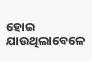ହୋଇ ଯାଉଥିଲାବେଳେ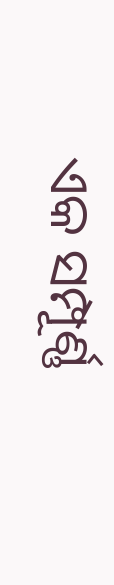ଏକ ସମ୍ପୂର୍ଣ୍ଣ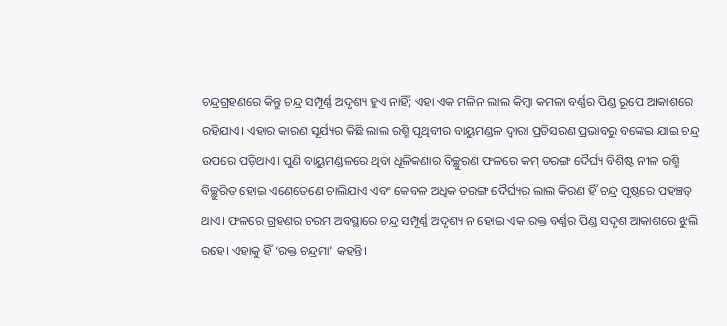ଚନ୍ଦ୍ରଗ୍ରହଣରେ କିନ୍ତୁ ଚନ୍ଦ୍ର ସମ୍ପୂର୍ଣ୍ଣ ଅଦୃଶ୍ୟ ହୁଏ ନାହିଁ; ଏହା ଏକ ମଳିନ ଲାଲ କିମ୍ବା କମଳା ବର୍ଣ୍ଣର ପିଣ୍ଡ ରୂପେ ଆକାଶରେ ରହିଯାଏ। ଏହାର କାରଣ ସୂର୍ଯ୍ୟର କିଛି ଲାଲ ରଶ୍ମି ପୃଥିବୀର ବାୟୁମଣ୍ଡଳ ଦ୍ୱାରା ପ୍ରତିସରଣ ପ୍ରଭାବରୁ ବଙ୍କେଇ ଯାଇ ଚନ୍ଦ୍ର ଉପରେ ପଡ଼ିଥାଏ। ପୁଣି ବାୟୁମଣ୍ଡଳରେ ଥିବା ଧୂଳିକଣାର ବିଚ୍ଛୁରଣ ଫଳରେ କମ୍‌ ତରଙ୍ଗ ଦୈର୍ଘ୍ୟ ବିଶିଷ୍ଟ ନୀଳ ରଶ୍ମି ବିଚ୍ଛୁରିତ ହୋଇ ଏଣେତେଣେ ଚାଲିଯାଏ ଏବଂ କେବଳ ଅଧିକ ତରଙ୍ଗ ଦୈର୍ଘ୍ୟର ଲାଲ କିରଣ ହିଁ ଚନ୍ଦ୍ର ପୃଷ୍ଠରେ ପହଞ୍ଚତ୍ ଥାଏ। ଫଳରେ ଗ୍ରହଣର ଚରମ ଅବସ୍ଥାରେ ଚନ୍ଦ୍ର ସମ୍ପୂର୍ଣ୍ଣ ଅଦୃଶ୍ୟ ନ ହୋଇ ଏକ ରକ୍ତ ବର୍ଣ୍ଣର ପିଣ୍ଡ ସଦୃଶ ଆକାଶରେ ଝୁଲି ରହେ। ଏହାକୁ ହିଁ ‘ରକ୍ତ ଚନ୍ଦ୍ରମା’ କହନ୍ତି।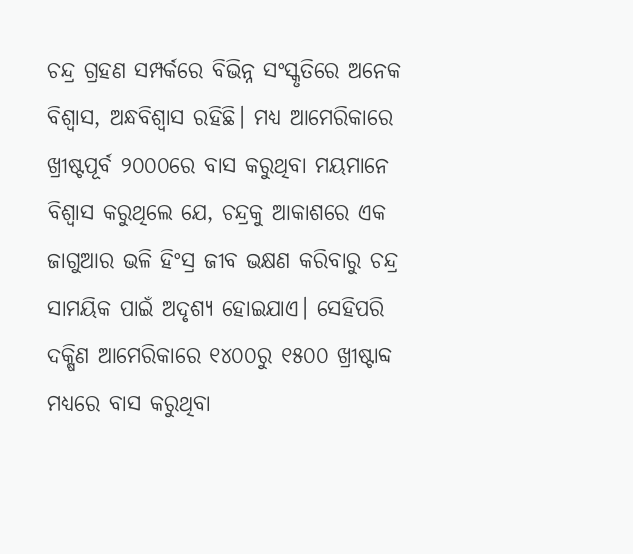ଚନ୍ଦ୍ର ଗ୍ରହଣ ସମ୍ପର୍କରେ ବିଭିନ୍ନ ସଂସ୍କୃତିରେ ଅନେକ ବିଶ୍ୱାସ, ଅନ୍ଧବିଶ୍ୱାସ ରହିଛି। ମଧ୍ୟ ଆମେରିକାରେ ଖ୍ରୀଷ୍ଟପୂର୍ବ ୨୦୦୦ରେ ବାସ କରୁଥିବା ମୟମାନେ ବିଶ୍ୱାସ କରୁଥିଲେ ଯେ, ଚନ୍ଦ୍ରକୁ ଆକାଶରେ ଏକ ଜାଗୁଆର ଭଳି ହିଂସ୍ର ଜୀବ ଭକ୍ଷଣ କରିବାରୁ ଚନ୍ଦ୍ର ସାମୟିକ ପାଇଁ ଅଦୃଶ୍ୟ ହୋଇଯାଏ। ସେହିପରି ଦକ୍ଷିଣ ଆମେରିକାରେ ୧୪୦୦ରୁ ୧୫୦୦ ଖ୍ରୀଷ୍ଟାବ୍ଦ ମଧ୍ୟରେ ବାସ କରୁଥିବା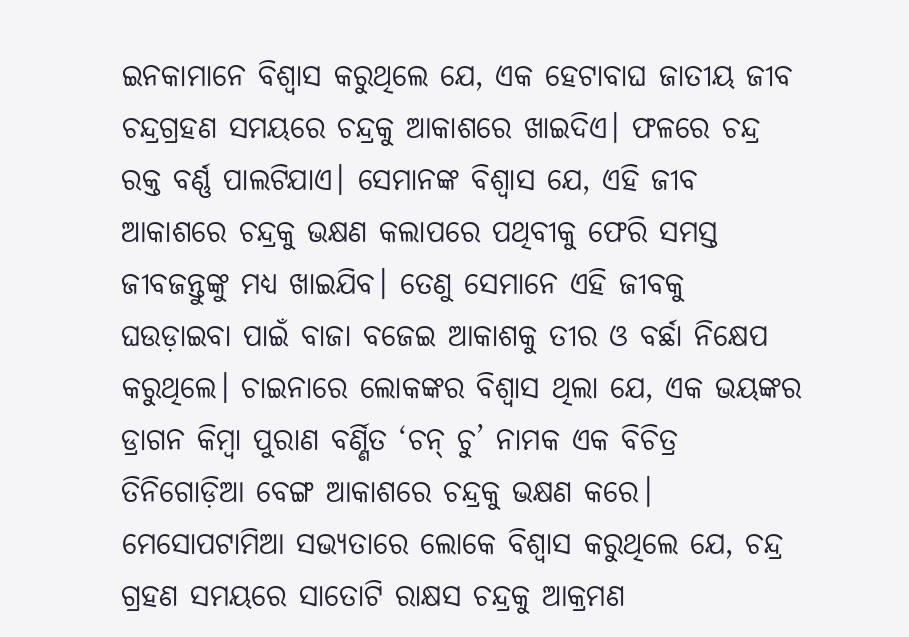ଇନକାମାନେ ବିଶ୍ୱାସ କରୁଥିଲେ ଯେ, ଏକ ହେଟାବାଘ ଜାତୀୟ ଜୀବ ଚନ୍ଦ୍ରଗ୍ରହଣ ସମୟରେ ଚନ୍ଦ୍ରକୁ ଆକାଶରେ ଖାଇଦିଏ। ଫଳରେ ଚନ୍ଦ୍ର ରକ୍ତ ବର୍ଣ୍ଣ ପାଲଟିଯାଏ। ସେମାନଙ୍କ ବିଶ୍ୱାସ ଯେ, ଏହି ଜୀବ ଆକାଶରେ ଚନ୍ଦ୍ରକୁ ଭକ୍ଷଣ କଲାପରେ ପଥିବୀକୁ ଫେରି ସମସ୍ତ ଜୀବଜନ୍ତୁଙ୍କୁ ମଧ୍ୟ ଖାଇଯିବ। ତେଣୁ ସେମାନେ ଏହି ଜୀବକୁ ଘଉଡ଼ାଇବା ପାଇଁ ବାଜା ବଜେଇ ଆକାଶକୁ ତୀର ଓ ବର୍ଛା ନିକ୍ଷେପ କରୁଥିଲେ। ଚାଇନାରେ ଲୋକଙ୍କର ବିଶ୍ୱାସ ଥିଲା ଯେ, ଏକ ଭୟଙ୍କର ଡ୍ରାଗନ କିମ୍ବା ପୁରାଣ ବର୍ଣ୍ଣିତ ‘ଚନ୍‌ ଚୁ’ ନାମକ ଏକ ବିଚିତ୍ର ତିନିଗୋଡ଼ିଆ ବେଙ୍ଗ ଆକାଶରେ ଚନ୍ଦ୍ରକୁ ଭକ୍ଷଣ କରେ। ମେସୋପଟାମିଆ ସଭ୍ୟତାରେ ଲୋକେ ବିଶ୍ୱାସ କରୁଥିଲେ ଯେ, ଚନ୍ଦ୍ର ଗ୍ରହଣ ସମୟରେ ସାତୋଟି ରାକ୍ଷସ ଚନ୍ଦ୍ରକୁ ଆକ୍ରମଣ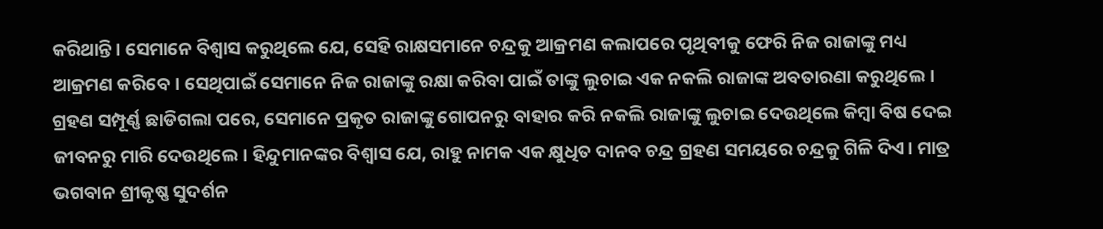କରିଥାନ୍ତି। ସେମାନେ ବିଶ୍ୱାସ କରୁଥିଲେ ଯେ, ସେହି ରାକ୍ଷସମାନେ ଚନ୍ଦ୍ରକୁ ଆକ୍ରମଣ କଲାପରେ ପୃଥିବୀକୁ ଫେରି ନିଜ ରାଜାଙ୍କୁ ମଧ୍ୟ ଆକ୍ରମଣ କରିବେ। ସେଥିପାଇଁ ସେମାନେ ନିଜ ରାଜାଙ୍କୁ ରକ୍ଷା କରିବା ପାଇଁ ତାଙ୍କୁ ଲୁଚାଇ ଏକ ନକଲି ରାଜାଙ୍କ ଅବତାରଣା କରୁଥିଲେ। ଗ୍ରହଣ ସମ୍ପୂର୍ଣ୍ଣ ଛାଡିଗଲା ପରେ, ସେମାନେ ପ୍ରକୃତ ରାଜାଙ୍କୁ ଗୋପନରୁ ବାହାର କରି ନକଲି ରାଜାଙ୍କୁ ଲୁଚାଇ ଦେଉଥିଲେ କିମ୍ବା ବିଷ ଦେଇ ଜୀବନରୁ ମାରି ଦେଉଥିଲେ। ହିନ୍ଦୁମାନଙ୍କର ବିଶ୍ୱାସ ଯେ, ରାହୁ ନାମକ ଏକ କ୍ଷୁଧିତ ଦାନବ ଚନ୍ଦ୍ର ଗ୍ରହଣ ସମୟରେ ଚନ୍ଦ୍ରକୁ ଗିଳି ଦିଏ। ମାତ୍ର ଭଗବାନ ଶ୍ରୀକୃଷ୍ଣ ସୁଦର୍ଶନ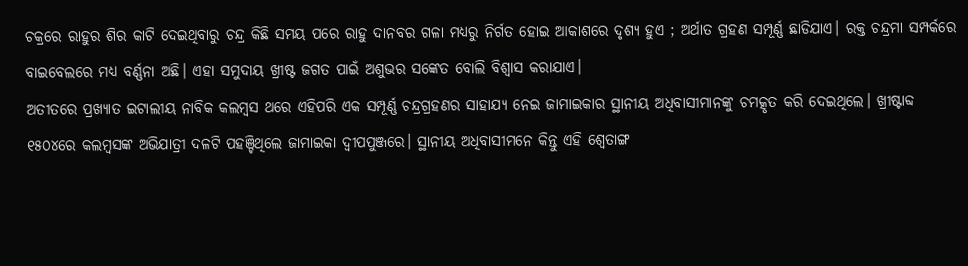ଚକ୍ରରେ ରାହୁର ଶିର କାଟି ଦେଇଥିବାରୁ ଚନ୍ଦ୍ର କିଛି ସମୟ ପରେ ରାହୁ ଦାନବର ଗଳା ମଧ୍ୟରୁ ନିର୍ଗତ ହୋଇ ଆକାଶରେ ଦୃଶ୍ୟ ହୁଏ ; ଅର୍ଥାତ ଗ୍ରହଣ ସମ୍ପୂର୍ଣ୍ଣ ଛାଡିଯାଏ। ରକ୍ତ ଚନ୍ଦ୍ରମା ସମ୍ପର୍କରେ ବାଇବେଲରେ ମଧ୍ୟ ବର୍ଣ୍ଣନା ଅଛି। ଏହା ସମୁଦାୟ ଖ୍ରୀଷ୍ଟ ଜଗତ ପାଇଁ ଅଶୁଭର ସଙ୍କେତ ବୋଲି ବିଶ୍ୱାସ କରାଯାଏ।
ଅତୀତରେ ପ୍ରଖ୍ୟାତ ଇଟାଲୀୟ ନାବିକ କଲମ୍ବସ ଥରେ ଏହିପରି ଏକ ସମ୍ପୂର୍ଣ୍ଣ ଚନ୍ଦ୍ରଗ୍ରହଣର ସାହାଯ୍ୟ ନେଇ ଜାମାଇକାର ସ୍ଥାନୀୟ ଅଧିବାସୀମାନଙ୍କୁ ଚମତ୍କୃତ କରି ଦେଇଥିଲେ। ଖ୍ରୀଷ୍ଟାବ୍ଦ ୧୫୦୪ରେ କଲମ୍ବସଙ୍କ ଅଭିଯାତ୍ରୀ ଦଳଟି ପହଞ୍ଚିଥିଲେ ଜାମାଇକା ଦ୍ୱୀପପୁଞ୍ଜରେ। ସ୍ଥାନୀୟ ଅଧିବାସୀମନେ କିନ୍ତୁ ଏହି ଶ୍ୱେତାଙ୍ଗ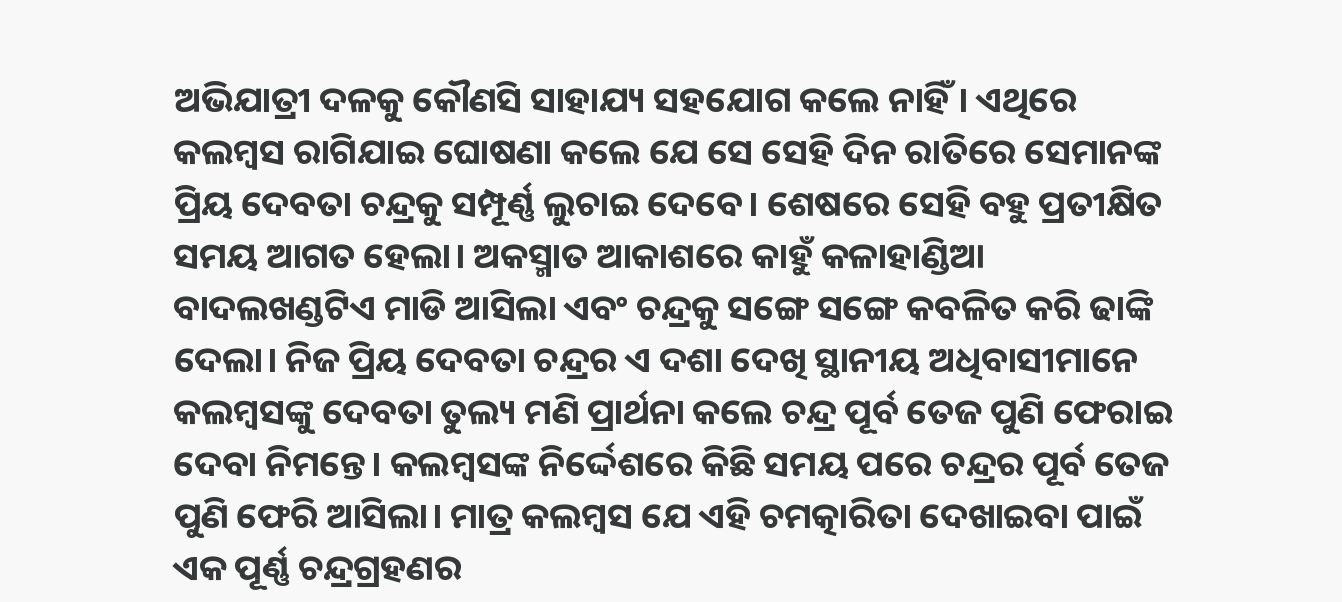ଅଭିଯାତ୍ରୀ ଦଳକୁ କୌଣସି ସାହାଯ୍ୟ ସହଯୋଗ କଲେ ନାହିଁ। ଏଥିରେ କଲମ୍ବସ ରାଗିଯାଇ ଘୋଷଣା କଲେ ଯେ ସେ ସେହି ଦିନ ରାତିରେ ସେମାନଙ୍କ ପ୍ରିୟ ଦେବତା ଚନ୍ଦ୍ରକୁ ସମ୍ପୂର୍ଣ୍ଣ ଲୁଚାଇ ଦେବେ। ଶେଷରେ ସେହି ବହୁ ପ୍ରତୀକ୍ଷିତ ସମୟ ଆଗତ ହେଲା। ଅକସ୍ମାତ ଆକାଶରେ କାହୁଁ କଳାହାଣ୍ଡିଆ ବାଦଲଖଣ୍ଡଟିଏ ମାଡି ଆସିଲା ଏବଂ ଚନ୍ଦ୍ରକୁ ସଙ୍ଗେ ସଙ୍ଗେ କବଳିତ କରି ଢାଙ୍କି ଦେଲା। ନିଜ ପ୍ରିୟ ଦେବତା ଚନ୍ଦ୍ରର ଏ ଦଶା ଦେଖି ସ୍ଥାନୀୟ ଅଧିବାସୀମାନେ କଲମ୍ବସଙ୍କୁ ଦେବତା ତୁଲ୍ୟ ମଣି ପ୍ରାର୍ଥନା କଲେ ଚନ୍ଦ୍ର ପୂର୍ବ ତେଜ ପୁଣି ଫେରାଇ ଦେବା ନିମନ୍ତେ। କଲମ୍ବସଙ୍କ ନିର୍ଦ୍ଦେଶରେ କିଛି ସମୟ ପରେ ଚନ୍ଦ୍ରର ପୂର୍ବ ତେଜ ପୁଣି ଫେରି ଆସିଲା। ମାତ୍ର କଲମ୍ବସ ଯେ ଏହି ଚମତ୍କାରିତା ଦେଖାଇବା ପାଇଁ ଏକ ପୂର୍ଣ୍ଣ ଚନ୍ଦ୍ରଗ୍ରହଣର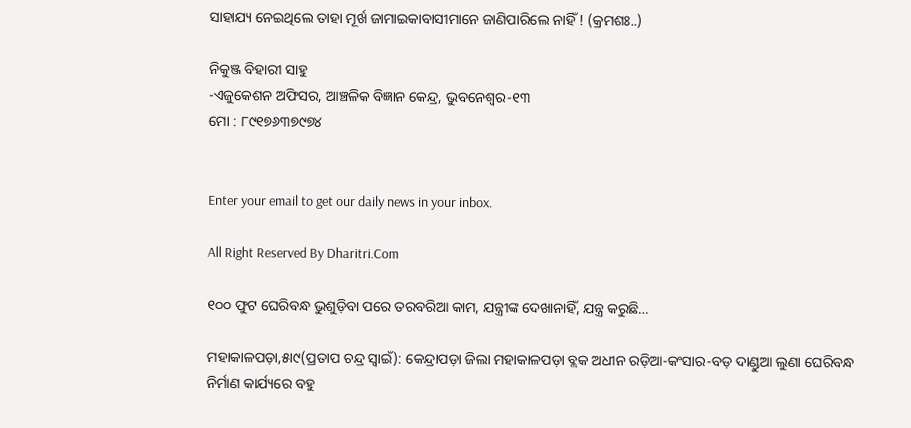ସାହାଯ୍ୟ ନେଇଥିଲେ ତାହା ମୂର୍ଖ ଜାମାଇକାବାସୀମାନେ ଜାଣିପାରିଲେ ନାହିଁ ! (କ୍ରମଶଃ..)

ନିକୁଞ୍ଜ ବିହାରୀ ସାହୁ
-ଏଜୁକେଶନ ଅଫିସର, ଆଞ୍ଚଳିକ ବିଜ୍ଞାନ କେନ୍ଦ୍ର, ଭୁବନେଶ୍ୱର-୧୩
ମୋ : ୮୯୧୭୬୩୭୯୭୪


Enter your email to get our daily news in your inbox.

All Right Reserved By Dharitri.Com

୧୦୦ ଫୁଟ ଘେରିବନ୍ଧ ଭୁଶୁଡ଼ିବା ପରେ ତରବରିଆ କାମ, ଯନ୍ତ୍ରୀଙ୍କ ଦେଖାନାହିଁ, ଯନ୍ତ୍ର କରୁଛି…

ମହାକାଳପଡ଼ା,୫ା୯(ପ୍ରତାପ ଚନ୍ଦ୍ର ସ୍ବାଇଁ): କେନ୍ଦ୍ରାପଡ଼ା ଜିଲା ମହାକାଳପଡ଼ା ବ୍ଲକ ଅଧୀନ ରଡ଼ିଆ-କଂସାର-ବଡ଼ ଦାଣ୍ଡୁଆ ଲୁଣା ଘେରିବନ୍ଧ ନିର୍ମାଣ କାର୍ଯ୍ୟରେ ବହୁ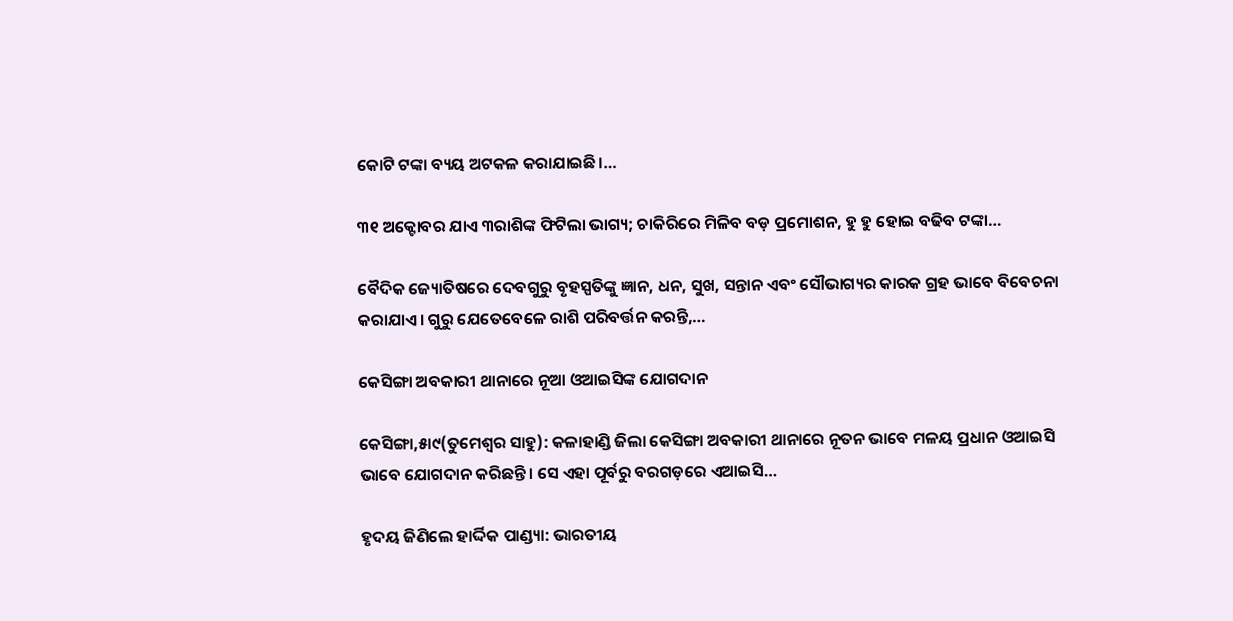କୋଟି ଟଙ୍କା ବ୍ୟୟ ଅଟକଳ କରାଯାଇଛି।…

୩୧ ଅକ୍ଟୋବର ଯାଏ ୩ରାଶିଙ୍କ ଫିଟିଲା ଭାଗ୍ୟ; ଚାକିରିରେ ମିଳିବ ବଡ଼ ପ୍ରମୋଶନ, ହୁ ହୁ ହୋଇ ବଢିବ ଟଙ୍କା…

ବୈଦିକ ଜ୍ୟୋତିଷରେ ଦେବଗୁରୁ ବୃହସ୍ପତିଙ୍କୁ ଜ୍ଞାନ, ଧନ, ସୁଖ, ସନ୍ତାନ ଏବଂ ସୌଭାଗ୍ୟର କାରକ ଗ୍ରହ ଭାବେ ବିବେଚନା କରାଯାଏ। ଗୁରୁ ଯେତେବେଳେ ରାଶି ପରିବର୍ତ୍ତନ କରନ୍ତି,…

କେସିଙ୍ଗା ଅବକାରୀ ଥାନାରେ ନୂଆ ଓଆଇସିଙ୍କ ଯୋଗଦାନ

କେସିଙ୍ଗା,୫ା୯(ତୁମେଶ୍ୱର ସାହୁ): କଳାହାଣ୍ଡି ଜିଲା କେସିଙ୍ଗା ଅବକାରୀ ଥାନାରେ ନୂତନ ଭାବେ ମଳୟ ପ୍ରଧାନ ଓଆଇସି ଭାବେ ଯୋଗଦାନ କରିଛନ୍ତି। ସେ ଏହା ପୂର୍ବରୁ ବରଗଡ଼ରେ ଏଆଇସି…

ହୃଦୟ ଜିଣିଲେ ହାର୍ଦ୍ଦିକ ପାଣ୍ଡ୍ୟା: ଭାରତୀୟ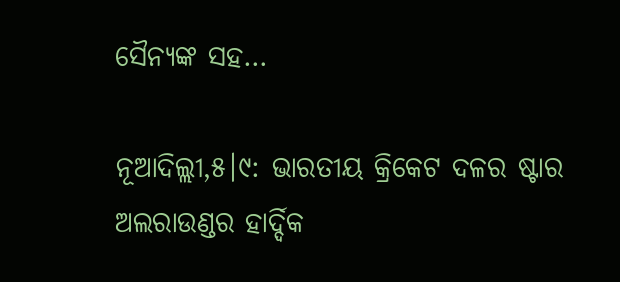ସୈନ୍ୟଙ୍କ ସହ…

ନୂଆଦିଲ୍ଲୀ,୫।୯: ଭାରତୀୟ କ୍ରିକେଟ ଦଳର ଷ୍ଟାର ଅଲରାଉଣ୍ଡର ହାର୍ଦ୍ଦିକ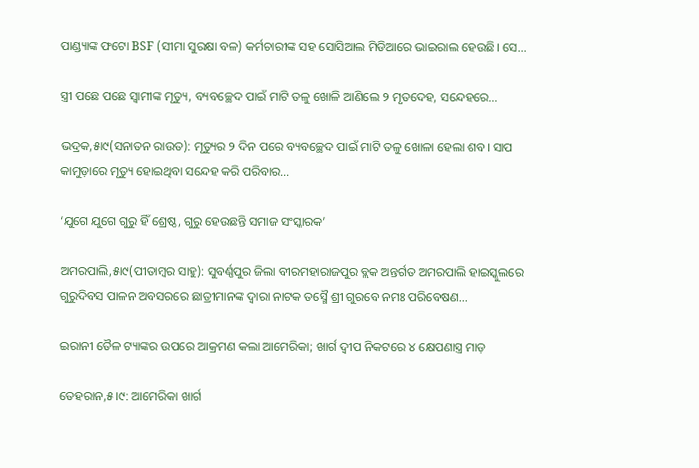ପାଣ୍ଡ୍ୟାଙ୍କ ଫଟୋ BSF (ସୀମା ସୁରକ୍ଷା ବଳ) କର୍ମଚାରୀଙ୍କ ସହ ସୋସିଆଲ ମିଡିଆରେ ଭାଇରାଲ ହେଉଛି। ସେ…

ସ୍ତ୍ରୀ ପଛେ ପଛେ ସ୍ବାମୀଙ୍କ ମୃତ୍ୟୁ, ବ୍ୟବଚ୍ଛେଦ ପାଇଁ ମାଟି ତଳୁ ଖୋଳି ଆଣିଲେ ୨ ମୃତଦେହ, ସନ୍ଦେହରେ…

ଭଦ୍ରକ,୫ା୯(ସନାତନ ରାଉତ): ମୃତ୍ୟୁର ୨ ଦିନ ପରେ ବ୍ୟବଚ୍ଛେଦ ପାଇଁ ମାଟି ତଳୁ ଖୋଳା ହେଲା ଶବ। ସାପ କାମୁଡ଼ାରେ ମୃତ୍ୟୁ ହୋଇଥିବା ସନ୍ଦେହ କରି ପରିବାର…

‘ଯୁଗେ ଯୁଗେ ଗୁରୁ ହିଁ ଶ୍ରେଷ୍ଠ, ଗୁରୁ ହେଉଛନ୍ତି ସମାଜ ସଂସ୍କାରକ’

ଅମରପାଲି,୫ା୯(ପୀତାମ୍ବର ସାହୁ): ସୁବର୍ଣ୍ଣପୁର ଜିଲା ବୀରମହାରାଜପୁର ବ୍ଲକ ଅନ୍ତର୍ଗତ ଅମରପାଲି ହାଇସ୍କୁଲରେ ଗୁରୁଦିବସ ପାଳନ ଅବସରରେ ଛାତ୍ରୀମାନଙ୍କ ଦ୍ୱାରା ନାଟକ ତସ୍ମୈ ଶ୍ରୀ ଗୁରବେ ନମଃ ପରିବେଷଣ…

ଇରାନୀ ତୈଳ ଟ୍ୟାଙ୍କର ଉପରେ ଆକ୍ରମଣ କଲା ଆମେରିକା; ଖାର୍ଗ ଦ୍ୱୀପ ନିକଟରେ ୪ କ୍ଷେପଣାସ୍ତ୍ର ମାଡ଼

ତେହରାନ,୫।୯: ଆମେରିକା ଖାର୍ଗ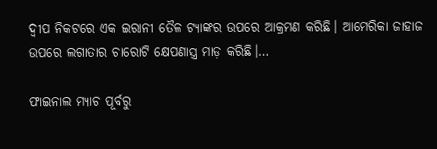ଦ୍ୱୀପ ନିକଟରେ ଏକ ଇରାନୀ ତୈଳ ଟ୍ୟାଙ୍କର ଉପରେ ଆକ୍ରମଣ କରିଛି। ଆମେରିକା ଜାହାଜ ଉପରେ ଲଗାତାର ଚାରୋଟି କ୍ଷେପଣାସ୍ତ୍ର ମାଡ଼ କରିଛି।…

ଫାଇନାଲ ମ୍ୟାଚ ପୂର୍ବରୁ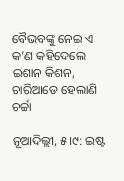ବୈଭବଙ୍କୁ ନେଇ ଏ କ’ଣ କହିଦେଲେ ଇଶାନ କିଶନ, ଚାରିଆଡେ ହେଲାଣି ଚର୍ଚ୍ଚା

ନୂଆଦିଲ୍ଲୀ, ୫।୯: ଇଷ୍ଟ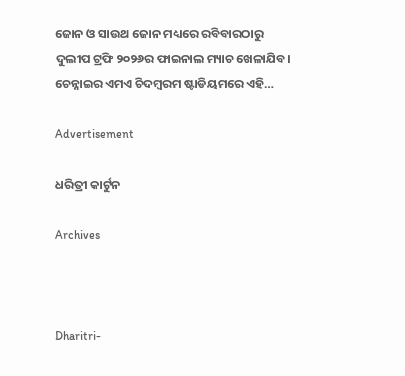ଜୋନ ଓ ସାଉଥ ଜୋନ ମଧ୍ୟରେ ରବିବାରଠାରୁ ଦୁଲୀପ ଟ୍ରଫି ୨୦୨୬ର ଫାଇନାଲ ମ୍ୟାଚ ଖେଳାଯିବ। ଚେନ୍ନାଇର ଏମଏ ଚିଦମ୍ବରମ ଷ୍ଟାଡିୟମରେ ଏହି…

Advertisement

ଧରିତ୍ରୀ କାର୍ଟୁନ

Archives



Dharitri-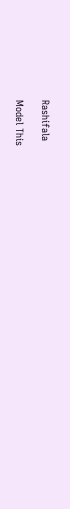Rashifala

Model This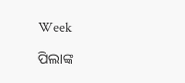Week

ପିଲାଙ୍କ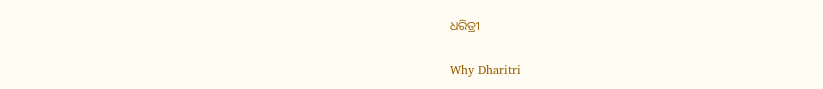ଧରିତ୍ରୀ

Why Dharitri